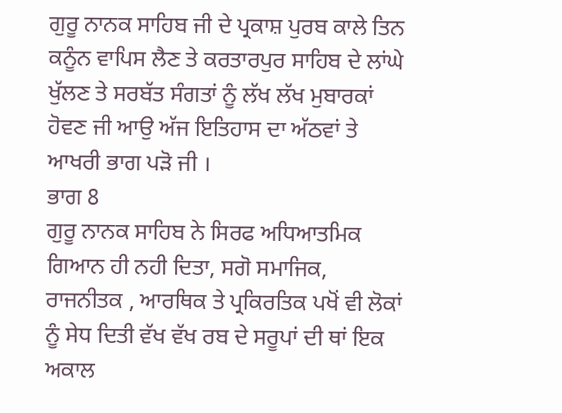ਗੁਰੂ ਨਾਨਕ ਸਾਹਿਬ ਜੀ ਦੇ ਪ੍ਰਕਾਸ਼ ਪੁਰਬ ਕਾਲੇ ਤਿਨ ਕਨੂੰਨ ਵਾਪਿਸ ਲੈਣ ਤੇ ਕਰਤਾਰਪੁਰ ਸਾਹਿਬ ਦੇ ਲਾਂਘੇ ਖੁੱਲਣ ਤੇ ਸਰਬੱਤ ਸੰਗਤਾਂ ਨੂੰ ਲੱਖ ਲੱਖ ਮੁਬਾਰਕਾਂ ਹੋਵਣ ਜੀ ਆਉ ਅੱਜ ਇਤਿਹਾਸ ਦਾ ਅੱਠਵਾਂ ਤੇ ਆਖਰੀ ਭਾਗ ਪੜੋ ਜੀ ।
ਭਾਗ 8
ਗੁਰੂ ਨਾਨਕ ਸਾਹਿਬ ਨੇ ਸਿਰਫ ਅਧਿਆਤਮਿਕ ਗਿਆਨ ਹੀ ਨਹੀ ਦਿਤਾ, ਸਗੋ ਸਮਾਜਿਕ, ਰਾਜਨੀਤਕ , ਆਰਥਿਕ ਤੇ ਪ੍ਰਕਿਰਤਿਕ ਪਖੋਂ ਵੀ ਲੋਕਾਂ ਨੂੰ ਸੇਧ ਦਿਤੀ ਵੱਖ ਵੱਖ ਰਬ ਦੇ ਸਰੂਪਾਂ ਦੀ ਥਾਂ ਇਕ ਅਕਾਲ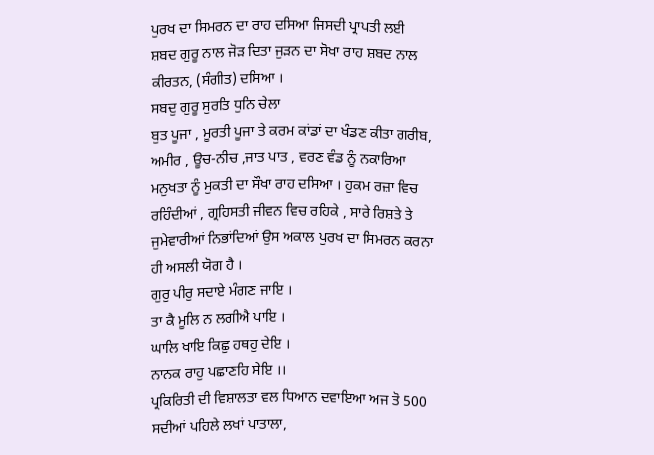ਪੁਰਖ ਦਾ ਸਿਮਰਨ ਦਾ ਰਾਹ ਦਸਿਆ ਜਿਸਦੀ ਪ੍ਰਾਪਤੀ ਲਈ ਸ਼ਬਦ ਗੁਰੂ ਨਾਲ ਜੋੜ ਦਿਤਾ ਜੁੜਨ ਦਾ ਸੋਖਾ ਰਾਹ ਸ਼ਬਦ ਨਾਲ ਕੀਰਤਨ, (ਸੰਗੀਤ) ਦਸਿਆ ।
ਸਬਦੁ ਗੁਰੂ ਸੁਰਤਿ ਧੁਨਿ ਚੇਲਾ
ਬੁਤ ਪੂਜਾ , ਮੂਰਤੀ ਪੂਜਾ ਤੇ ਕਰਮ ਕਾਂਡਾਂ ਦਾ ਖੰਡਣ ਕੀਤਾ ਗਰੀਬ, ਅਮੀਰ , ਊਚ-ਨੀਚ ,ਜਾਤ ਪਾਤ , ਵਰਣ ਵੰਡ ਨੂੰ ਨਕਾਰਿਆ ਮਨੁਖਤਾ ਨੂੰ ਮੁਕਤੀ ਦਾ ਸੌਖਾ ਰਾਹ ਦਸਿਆ । ਹੁਕਮ ਰਜ਼ਾ ਵਿਚ ਰਹਿੰਦੀਆਂ , ਗ੍ਰਹਿਸਤੀ ਜੀਵਨ ਵਿਚ ਰਹਿਕੇ , ਸਾਰੇ ਰਿਸ਼ਤੇ ਤੇ ਜੁਮੇਵਾਰੀਆਂ ਨਿਭਾਂਦਿਆਂ ਉਸ ਅਕਾਲ ਪੁਰਖ ਦਾ ਸਿਮਰਨ ਕਰਨਾ ਹੀ ਅਸਲੀ ਯੋਗ ਹੈ ।
ਗੁਰੁ ਪੀਰੁ ਸਦਾਏ ਮੰਗਣ ਜਾਇ ।
ਤਾ ਕੈ ਮੂਲਿ ਨ ਲਗੀਐ ਪਾਇ ।
ਘਾਲਿ ਖਾਇ ਕਿਛੁ ਹਥਹੁ ਦੇਇ ।
ਨਾਨਕ ਰਾਹੁ ਪਛਾਣਹਿ ਸੇਇ ।।
ਪ੍ਰਕਿਰਿਤੀ ਦੀ ਵਿਸ਼ਾਲਤਾ ਵਲ ਧਿਆਨ ਦਵਾਇਆ ਅਜ ਤੋ 500 ਸਦੀਆਂ ਪਹਿਲੇ ਲਖਾਂ ਪਾਤਾਲਾ,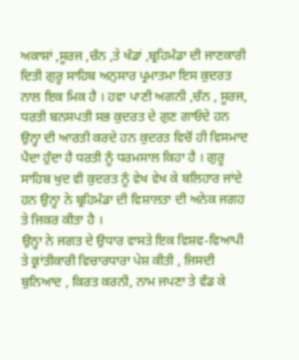ਅਕਾਸ਼ਾਂ ,ਸੂਰਜ ,ਚੰਨ ,ਤੇ ਖੰਡਾਂ ,ਬ੍ਰਹਿਮੰਡਾ ਦੀ ਜਾਣਕਾਰੀ ਦਿਤੀ ਗੁਰੂ ਸਾਹਿਬ ਅਨੁਸਾਰ ਪ੍ਰਮਾਤਮਾ ਇਸ ਕੁਦਰਤ ਨਾਲ ਇਕ ਮਿਕ ਹੈ । ਹਵਾ ਪਾਣੀ ਅਗਨੀ ,ਚੰਨ , ਸੂਰਜ, ਧਰਤੀ ਬਨਸਪਤੀ ਸਭ ਕੁਦਰਤ ਦੇ ਗੁਣ ਗਾਓਦੇ ਹਨ ਉਨ੍ਹਾ ਦੀ ਆਰਤੀ ਕਰਦੇ ਹਨ ਕੁਦਰਤ ਵਿਚੋਂ ਹੀ ਵਿਸਮਾਦ ਪੈਦਾ ਹੁੰਦਾ ਹੈ ਧਰਤੀ ਨੂੰ ਧਰਮਸਾਲ ਕਿਹਾ ਹੈ । ਗੁਰੂ ਸਾਹਿਬ ਖੁਦ ਵੀ ਕੁਦਰਤ ਨੂੰ ਵੇਖ ਵੇਖ ਕੇ ਬਲਿਹਾਰ ਜਾਂਦੇ ਹਨ ਉਨ੍ਹਾ ਨੇ ਬ੍ਰਹਿਮੰਡਾ ਦੀ ਵਿਸ਼ਾਲਤਾ ਦੀ ਅਨੇਕ ਜਗਹ ਤੇ ਜਿਕਰ ਕੀਤਾ ਹੈ ।
ਉਨ੍ਹਾ ਨੇ ਜਗਤ ਦੇ ਉਧਾਰ ਵਾਸਤੇ ਇਕ ਵਿਸ਼ਵ-ਵਿਆਪੀ ਤੇ ਕ੍ਰਾਂਤੀਕਾਰੀ ਵਿਚਾਰਧਾਰਾ ਪੇਸ਼ ਕੀਤੀ , ਜਿਸਦੀ ਬੁਨਿਆਦ , ਕਿਰਤ ਕਰਨੀ, ਨਾਮ ਜਪਣਾ ਤੇ ਵੰਡ ਕੇ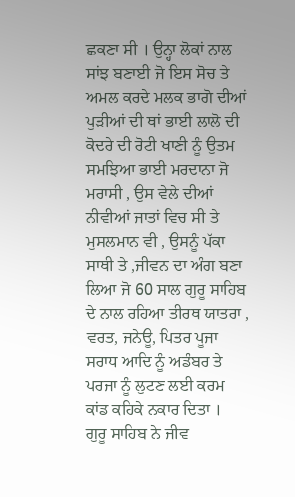ਛਕਣਾ ਸੀ । ਉਨ੍ਹਾ ਲੋਕਾਂ ਨਾਲ ਸਾਂਝ ਬਣਾਈ ਜੋ ਇਸ ਸੋਚ ਤੇ ਅਮਲ ਕਰਦੇ ਮਲਕ ਭਾਗੋ ਦੀਆਂ ਪੁੜੀਆਂ ਦੀ ਥਾਂ ਭਾਈ ਲਾਲੋ ਦੀ ਕੋਦਰੇ ਦੀ ਰੋਟੀ ਖਾਣੀ ਨੂੰ ਉਤਮ ਸਮਝਿਆ ਭਾਈ ਮਰਦਾਨਾ ਜੋ ਮਰਾਸੀ , ਉਸ ਵੇਲੇ ਦੀਆਂ ਨੀਵੀਆਂ ਜਾਤਾਂ ਵਿਚ ਸੀ ਤੇ ਮੁਸਲਮਾਨ ਵੀ , ਉਸਨੂੰ ਪੱਕਾ ਸਾਥੀ ਤੇ ,ਜੀਵਨ ਦਾ ਅੰਗ ਬਣਾ ਲਿਆ ਜੋ 60 ਸਾਲ ਗੁਰੂ ਸਾਹਿਬ ਦੇ ਨਾਲ ਰਹਿਆ ਤੀਰਥ ਯਾਤਰਾ , ਵਰਤ, ਜਨੇਊ, ਪਿਤਰ ਪੂਜਾ ਸਰਾਧ ਆਦਿ ਨੂੰ ਅਡੰਬਰ ਤੇ ਪਰਜਾ ਨੂੰ ਲੁਟਣ ਲਈ ਕਰਮ ਕਾਂਡ ਕਹਿਕੇ ਨਕਾਰ ਦਿਤਾ ।
ਗੁਰੂ ਸਾਹਿਬ ਨੇ ਜੀਵ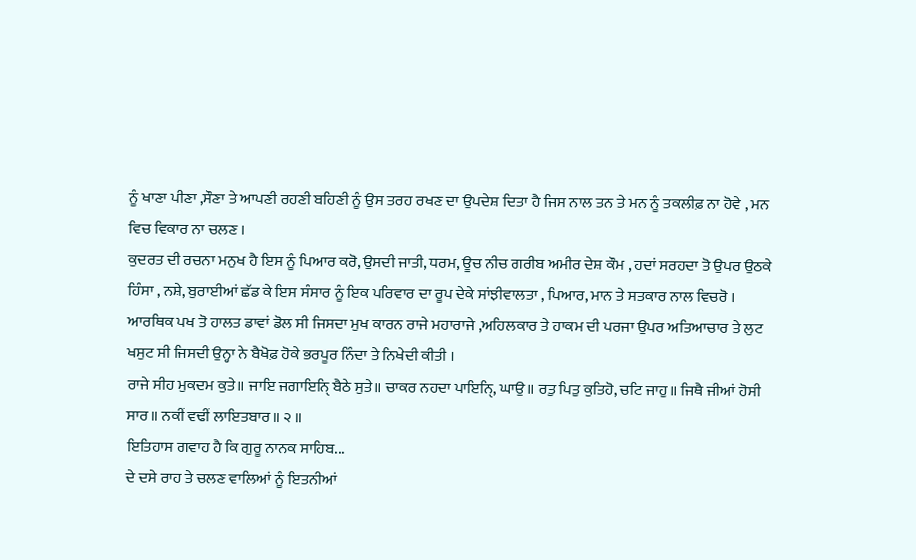ਨੂੰ ਖਾਣਾ ਪੀਣਾ ,ਸੌਣਾ ਤੇ ਆਪਣੀ ਰਹਣੀ ਬਹਿਣੀ ਨੂੰ ਉਸ ਤਰਹ ਰਖਣ ਦਾ ਉਪਦੇਸ਼ ਦਿਤਾ ਹੈ ਜਿਸ ਨਾਲ ਤਨ ਤੇ ਮਨ ਨੂੰ ਤਕਲੀਫ਼ ਨਾ ਹੋਵੇ , ਮਨ ਵਿਚ ਵਿਕਾਰ ਨਾ ਚਲਣ ।
ਕੁਦਰਤ ਦੀ ਰਚਨਾ ਮਨੁਖ ਹੈ ਇਸ ਨੂੰ ਪਿਆਰ ਕਰੋ, ਉਸਦੀ ਜਾਤੀ, ਧਰਮ, ਊਚ ਨੀਚ ਗਰੀਬ ਅਮੀਰ ਦੇਸ਼ ਕੌਮ , ਹਦਾਂ ਸਰਹਦਾ ਤੋ ਉਪਰ ਉਠਕੇ ਹਿੰਸਾ , ਨਸ਼ੇ, ਬੁਰਾਈਆਂ ਛੱਡ ਕੇ ਇਸ ਸੰਸਾਰ ਨੂੰ ਇਕ ਪਰਿਵਾਰ ਦਾ ਰੂਪ ਦੇਕੇ ਸਾਂਝੀਵਾਲਤਾ , ਪਿਆਰ, ਮਾਨ ਤੇ ਸਤਕਾਰ ਨਾਲ ਵਿਚਰੋ ।
ਆਰਥਿਕ ਪਖ ਤੋ ਹਾਲਤ ਡਾਵਾਂ ਡੋਲ ਸੀ ਜਿਸਦਾ ਮੁਖ ਕਾਰਨ ਰਾਜੇ ਮਹਾਰਾਜੇ ,ਅਹਿਲਕਾਰ ਤੇ ਹਾਕਮ ਦੀ ਪਰਜਾ ਉਪਰ ਅਤਿਆਚਾਰ ਤੇ ਲੁਟ ਖਸੁਟ ਸੀ ਜਿਸਦੀ ਉਨ੍ਹਾ ਨੇ ਬੈਖੋਫ਼ ਹੋਕੇ ਭਰਪੂਰ ਨਿੰਦਾ ਤੇ ਨਿਖੇਦੀ ਕੀਤੀ ।
ਰਾਜੇ ਸੀਹ ਮੁਕਦਮ ਕੁਤੇ॥ ਜਾਇ ਜਗਾਇਨਿੑ ਬੈਠੇ ਸੁਤੇ॥ ਚਾਕਰ ਨਹਦਾ ਪਾਇਨਿੑ, ਘਾਉ॥ ਰਤੁ ਪਿਤੁ ਕੁਤਿਹੋ, ਚਟਿ ਜਾਹੁ॥ ਜਿਥੈ ਜੀਆਂ ਹੋਸੀ ਸਾਰ॥ ਨਕੀਂ ਵਢੀਂ ਲਾਇਤਬਾਰ॥ ੨ ॥
ਇਤਿਹਾਸ ਗਵਾਹ ਹੈ ਕਿ ਗੁਰੂ ਨਾਨਕ ਸਾਹਿਬ...
ਦੇ ਦਸੇ ਰਾਹ ਤੇ ਚਲਣ ਵਾਲਿਆਂ ਨੂੰ ਇਤਨੀਆਂ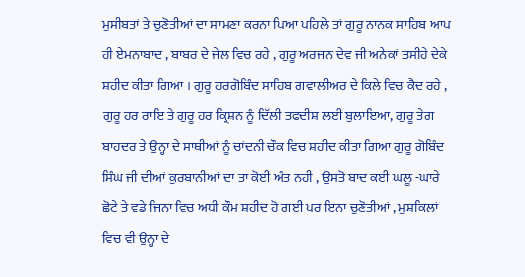ਮੁਸੀਬਤਾਂ ਤੇ ਚੁਣੋਤੀਆਂ ਦਾ ਸਾਮਣਾ ਕਰਨਾ ਪਿਆ ਪਹਿਲੇ ਤਾਂ ਗੁਰੂ ਨਾਨਕ ਸਾਹਿਬ ਆਪ ਹੀ ਏਮਨਾਬਾਦ , ਬਾਬਰ ਦੇ ਜੇਲ ਵਿਚ ਰਹੇ , ਗੁਰੂ ਅਰਜਨ ਦੇਵ ਜੀ ਅਨੇਕਾਂ ਤਸੀਹੇ ਦੇਕੇ ਸ਼ਹੀਦ ਕੀਤਾ ਗਿਆ । ਗੁਰੂ ਹਰਗੋਬਿੰਦ ਸਾਹਿਬ ਗਵਾਲੀਅਰ ਦੇ ਕਿਲੇ ਵਿਚ ਕੈਦ ਰਹੇ , ਗੁਰੂ ਹਰ ਰਾਇ ਤੇ ਗੁਰੂ ਹਰ ਕ੍ਰਿਸ਼ਨ ਨੂੰ ਦਿੱਲੀ ਤਫਦੀਸ਼ ਲਈ ਬੁਲਾਇਆ, ਗੁਰੂ ਤੇਗ ਬਾਹਦਰ ਤੇ ਉਨ੍ਹਾ ਦੇ ਸਾਥੀਆਂ ਨੂੰ ਚਾਂਦਨੀ ਚੌਕ ਵਿਚ ਸ਼ਹੀਦ ਕੀਤਾ ਗਿਆ ਗੁਰੂ ਗੋਬਿੰਦ ਸਿੰਘ ਜੀ ਦੀਆਂ ਕੁਰਬਾਨੀਆਂ ਦਾ ਤਾ ਕੋਈ ਅੰਤ ਨਹੀ , ਉਸਤੋ ਬਾਦ ਕਈ ਘਲੂ -ਘਾਰੇ ਛੋਟੇ ਤੇ ਵਡੇ ਜਿਨਾ ਵਿਚ ਅਧੀ ਕੌਮ ਸ਼ਹੀਦ ਹੋ ਗਈ ਪਰ ਇਨਾ ਚੁਣੋਤੀਆਂ , ਮੁਸ਼ਕਿਲਾਂ ਵਿਚ ਵੀ ਉਨ੍ਹਾ ਦੇ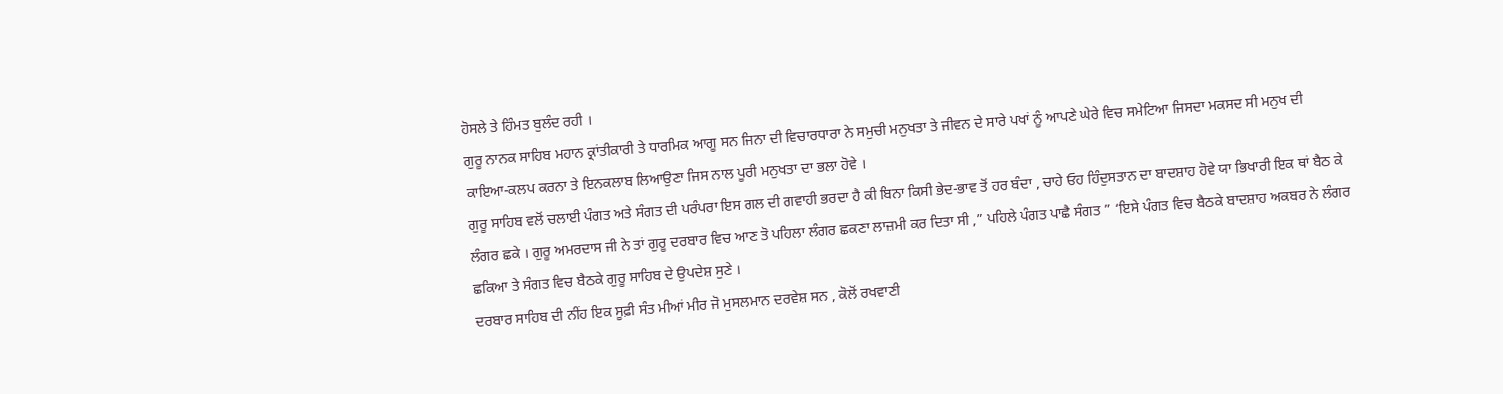ਹੋਸਲੇ ਤੇ ਹਿੰਮਤ ਬੁਲੰਦ ਰਹੀ ।
ਗੁਰੂ ਨਾਨਕ ਸਾਹਿਬ ਮਹਾਨ ਕ੍ਰਾਂਤੀਕਾਰੀ ਤੇ ਧਾਰਮਿਕ ਆਗੂ ਸਨ ਜਿਨਾ ਦੀ ਵਿਚਾਰਧਾਰਾ ਨੇ ਸਮੁਚੀ ਮਨੁਖਤਾ ਤੇ ਜੀਵਨ ਦੇ ਸਾਰੇ ਪਖਾਂ ਨੂੰ ਆਪਣੇ ਘੇਰੇ ਵਿਚ ਸਮੇਟਿਆ ਜਿਸਦਾ ਮਕਸਦ ਸੀ ਮਨੁਖ ਦੀ ਕਾਇਆ-ਕਲਪ ਕਰਨਾ ਤੇ ਇਨਕਲਾਬ ਲਿਆਉਣਾ ਜਿਸ ਨਾਲ ਪੂਰੀ ਮਨੁਖਤਾ ਦਾ ਭਲਾ ਹੋਵੇ ।
ਗੁਰੂ ਸਾਹਿਬ ਵਲੋਂ ਚਲਾਈ ਪੰਗਤ ਅਤੇ ਸੰਗਤ ਦੀ ਪਰੰਪਰਾ ਇਸ ਗਲ ਦੀ ਗਵਾਹੀ ਭਰਦਾ ਹੈ ਕੀ ਬਿਨਾ ਕਿਸੀ ਭੇਦ-ਭਾਵ ਤੋਂ ਹਰ ਬੰਦਾ , ਚਾਹੇ ਓਹ ਹਿੰਦੁਸਤਾਨ ਦਾ ਬਾਦਸ਼ਾਹ ਹੋਵੇ ਯਾ ਭਿਖਾਰੀ ਇਕ ਥਾਂ ਬੈਠ ਕੇ ਲੰਗਰ ਛਕੇ । ਗੁਰੂ ਅਮਰਦਾਸ ਜੀ ਨੇ ਤਾਂ ਗੁਰੂ ਦਰਬਾਰ ਵਿਚ ਆਣ ਤੋ ਪਹਿਲਾ ਲੰਗਰ ਛਕਣਾ ਲਾਜ਼ਮੀ ਕਰ ਦਿਤਾ ਸੀ ,” ਪਹਿਲੇ ਪੰਗਤ ਪਾਛੈ ਸੰਗਤ ” ‘ਇਸੇ ਪੰਗਤ ਵਿਚ ਬੈਠਕੇ ਬਾਦਸ਼ਾਹ ਅਕਬਰ ਨੇ ਲੰਗਰ ਛਕਿਆ ਤੇ ਸੰਗਤ ਵਿਚ ਬੈਠਕੇ ਗੁਰੂ ਸਾਹਿਬ ਦੇ ਉਪਦੇਸ਼ ਸੁਣੇ ।
ਦਰਬਾਰ ਸਾਹਿਬ ਦੀ ਨੀਂਹ ਇਕ ਸੂਫ਼ੀ ਸੰਤ ਮੀਆਂ ਮੀਰ ਜੋ ਮੁਸਲਮਾਨ ਦਰਵੇਸ਼ ਸਨ , ਕੋਲੋਂ ਰਖਵਾਣੀ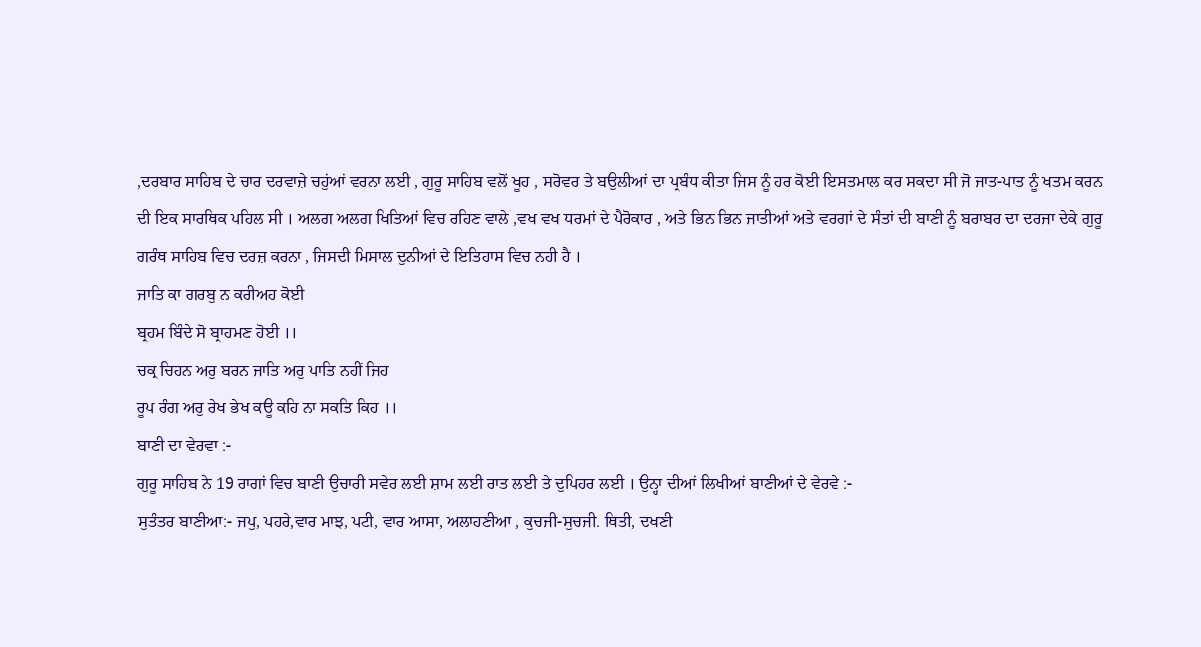,ਦਰਬਾਰ ਸਾਹਿਬ ਦੇ ਚਾਰ ਦਰਵਾਜ਼ੇ ਚਹੁਂਆਂ ਵਰਨਾ ਲਈ , ਗੁਰੂ ਸਾਹਿਬ ਵਲੋਂ ਖੂਹ , ਸਰੋਵਰ ਤੇ ਬਉਲੀਆਂ ਦਾ ਪ੍ਰਬੰਧ ਕੀਤਾ ਜਿਸ ਨੂੰ ਹਰ ਕੋਈ ਇਸਤਮਾਲ ਕਰ ਸਕਦਾ ਸੀ ਜੋ ਜਾਤ-ਪਾਤ ਨੂੰ ਖਤਮ ਕਰਨ ਦੀ ਇਕ ਸਾਰਥਿਕ ਪਹਿਲ ਸੀ । ਅਲਗ ਅਲਗ ਖਿਤਿਆਂ ਵਿਚ ਰਹਿਣ ਵਾਲੇ ,ਵਖ ਵਖ ਧਰਮਾਂ ਦੇ ਪੈਰੋਕਾਰ , ਅਤੇ ਭਿਨ ਭਿਨ ਜਾਤੀਆਂ ਅਤੇ ਵਰਗਾਂ ਦੇ ਸੰਤਾਂ ਦੀ ਬਾਣੀ ਨੂੰ ਬਰਾਬਰ ਦਾ ਦਰਜਾ ਦੇਕੇ ਗੁਰੂ ਗਰੰਥ ਸਾਹਿਬ ਵਿਚ ਦਰਜ਼ ਕਰਨਾ , ਜਿਸਦੀ ਮਿਸਾਲ ਦੁਨੀਆਂ ਦੇ ਇਤਿਹਾਸ ਵਿਚ ਨਹੀ ਹੈ ।
ਜਾਤਿ ਕਾ ਗਰਬੁ ਨ ਕਰੀਅਹ ਕੋਈ
ਬ੍ਰਹਮ ਬਿੰਦੇ ਸੋ ਬ੍ਰਾਹਮਣ ਹੋਈ ।।
ਚਕ੍ਰ ਚਿਹਨ ਅਰੁ ਬਰਨ ਜਾਤਿ ਅਰੁ ਪਾਤਿ ਨਹੀਂ ਜਿਹ
ਰੂਪ ਰੰਗ ਅਰੁ ਰੇਖ ਭੇਖ ਕਊ ਕਹਿ ਨਾ ਸਕਤਿ ਕਿਹ ।।
ਬਾਣੀ ਦਾ ਵੇਰਵਾ :-
ਗੁਰੂ ਸਾਹਿਬ ਨੇ 19 ਰਾਗਾਂ ਵਿਚ ਬਾਣੀ ਉਚਾਰੀ ਸਵੇਰ ਲਈ ਸ਼ਾਮ ਲਈ ਰਾਤ ਲਈ ਤੇ ਦੁਪਿਹਰ ਲਈ । ਉਨ੍ਹਾ ਦੀਆਂ ਲਿਖੀਆਂ ਬਾਣੀਆਂ ਦੇ ਵੇਰਵੇ :-
ਸੁਤੰਤਰ ਬਾਣੀਆ:- ਜਪੁ, ਪਹਰੇ,ਵਾਰ ਮਾਝ, ਪਟੀ, ਵਾਰ ਆਸਾ, ਅਲਾਹਣੀਆ , ਕੁਚਜੀ-ਸੁਚਜੀ. ਥਿਤੀ, ਦਖਣੀ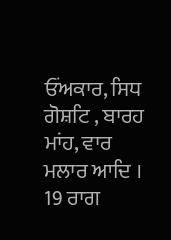ਓਂਅਕਾਰ, ਸਿਧ ਗੋਸ਼ਟਿ , ਬਾਰਹ ਮਾਂਹ, ਵਾਰ ਮਲਾਰ ਆਦਿ ।
19 ਰਾਗ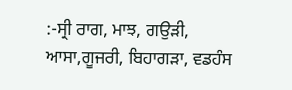:-ਸ੍ਰੀ ਰਾਗ, ਮਾਝ, ਗਉੜੀ, ਆਸਾ,ਗੂਜਰੀ, ਬਿਹਾਗੜਾ, ਵਡਹੰਸ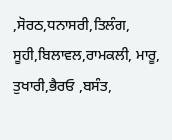,ਸੋਰਠ,ਧਨਾਸਰੀ,ਤਿਲੰਗ, ਸੂਹੀ,ਬਿਲਾਵਲ,ਰਾਮਕਲੀ, ਮਾਰੂ, ਤੁਖਾਰੀ,ਭੈਰਓ ,ਬਸੰਤ,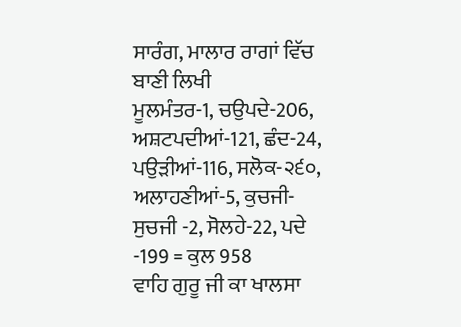ਸਾਰੰਗ, ਮਾਲਾਰ ਰਾਗਾਂ ਵਿੱਚ ਬਾਣੀ ਲਿਖੀ
ਮੂਲਮੰਤਰ-1, ਚਉਪਦੇ-206, ਅਸ਼ਟਪਦੀਆਂ-121, ਛੰਦ-24, ਪਉੜੀਆਂ-116, ਸਲੋਕ-੨੬੦, ਅਲਾਹਣੀਆਂ-5, ਕੁਚਜੀ-ਸੁਚਜੀ -2, ਸੋਲਹੇ-22, ਪਦੇ -199 = ਕੁਲ 958
ਵਾਹਿ ਗੁਰੂ ਜੀ ਕਾ ਖਾਲਸਾ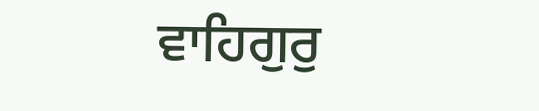ਵਾਹਿਗੁਰੁ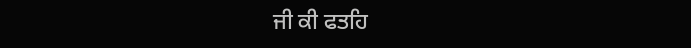ਜੀ ਕੀ ਫਤਹਿ